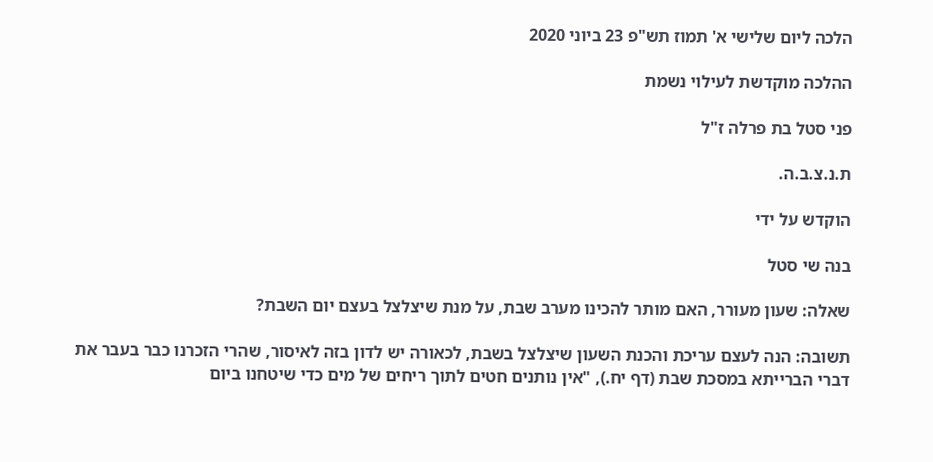הלכה ליום שלישי א' תמוז תש"פ 23 ביוני 2020

ההלכה מוקדשת לעילוי נשמת

פני סטל בת פרלה ז"ל

ת.נ.צ.ב.ה.

הוקדש על ידי

בנה שי סטל

שאלה: שעון מעורר, האם מותר להכינו מערב שבת, על מנת שיצלצל בעצם יום השבת?

תשובה: הנה לעצם עריכת והכנת השעון שיצלצל בשבת, לכאורה יש לדון בזה לאיסור, שהרי הזכרנו כבר בעבר את דברי הברייתא במסכת שבת (דף יח.), "אין נותנים חטים לתוך ריחים של מים כדי שיטחנו ביום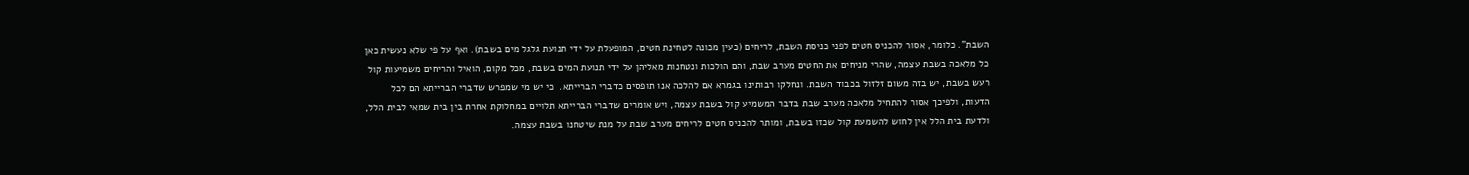השבת". כלומר, אסור להכניס חטים לפני כניסת השבת, לריחים (כעין מכונה לטחינת חטים, המופעלת על ידי תנועת גלגל מים בשבת). ואף על פי שלא נעשית כאן כל מלאכה בשבת עצמה, שהרי מניחים את החטים מערב שבת, והם הולכות ונטחנות מאליהן על ידי תנועת המים בשבת, מכל מקום, הואיל והריחים משמיעות קול רעש בשבת, יש בזה משום זלזול בכבוד השבת. ונחלקו רבותינו בגמרא אם להלכה אנו תופסים כדברי הברייתא.  כי יש מי שמפרש שדברי הברייתא הם לכל הדעות, ולפיכך אסור להתחיל מלאכה מערב שבת בדבר המשמיע קול בשבת עצמה, ויש אומרים שדברי הברייתא תלויים במחלוקת אחרת בין בית שמאי לבית הלל, ולדעת בית הלל אין לחוש להשמעת קול שכזו בשבת, ומותר להכניס חטים לריחים מערב שבת על מנת שיטחנו בשבת עצמה.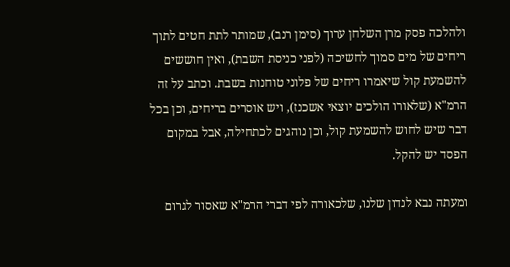ולהלכה פסק מרן השלחן ערוך (סימן רנב), שמותר לתת חטים לתוך ריחים של מים סמוך לחשיכה (לפני כניסת השבת), ואין חוששים להשמעת קול שיאמרו ריחים של פלוני טוחנות בשבת. וכתב על זה הרמ"א (שלאורו הולכים יוצאי אשכנז), ויש אוסרים בריחים, וכן בכל דבר שיש לחוש להשמעת קול, וכן נוהגים לכתחילה, אבל במקום הפסד יש להקל.

ומעתה נבא לנדון שלנו, שלכאורה לפי דברי הרמ"א שאסור לגרום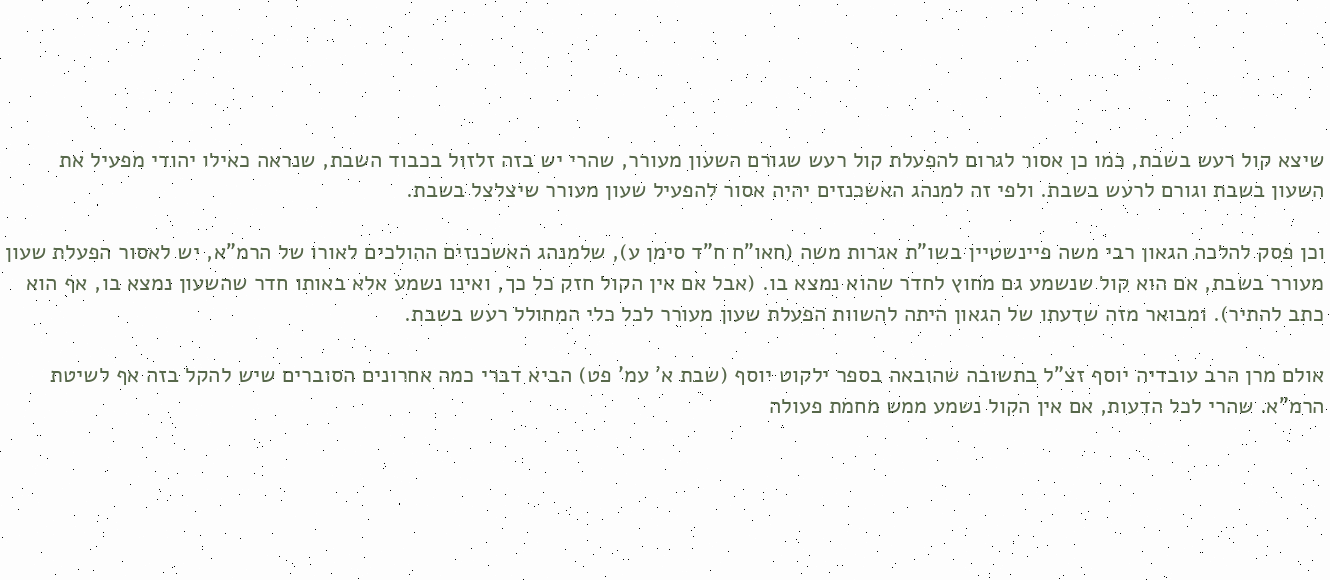שיצא קול רעש בשבת, כמו כן אסור לגרום להפעלת קול רעש שגורם השעון מעורר, שהרי יש בזה זלזול בכבוד השבת, שנראה כאילו יהודי מפעיל את השעון בשבת וגורם לרעש בשבת. ולפי זה למנהג האשכנזים יהיה אסור להפעיל שעון מעורר שיצלצל בשבת.

וכן פסק להלכה הגאון רבי משה פיינשטיין בשו"ת אגרות משה (חאו"ח ח"ד סימן ע), שלמנהג האשכנזים ההולכים לאורו של הרמ"א, יש לאסור הפעלת שעון  מעורר בשבת, אם הוא קול שנשמע גם מחוץ לחדר שהוא נמצא בו. (אבל אם אין הקול חזק כל כך, ואינו נשמע אלא באותו חדר שהשעון נמצא בו, אף הוא כתב להתיר). ומבואר מזה שדעתו של הגאון היתה להשוות הפעלת שעון מעורר לכל כלי המחולל רעש בשבת.

אולם מרן הרב עובדיה יוסף זצ"ל בתשובה שהובאה בספר ילקוט יוסף (שבת א' עמ' פט) הביא דברי כמה אחרונים הסוברים שיש להקל בזה אף לשיטת הרמ"א. שהרי לכל הדעות, אם אין הקול נשמע ממש מחמת פעולה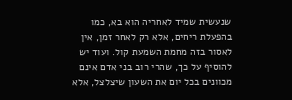שנעשית שמיד לאחריה הוא בא, כמו בהפעלת ריחים, אלא רק לאחר זמן, אין לאסור בזה מחמת השמעת קול. ועוד יש להוסיף על כך, שהרי רוב בני אדם אינם מכוונים בכל יום את השעון שיצלצל, אלא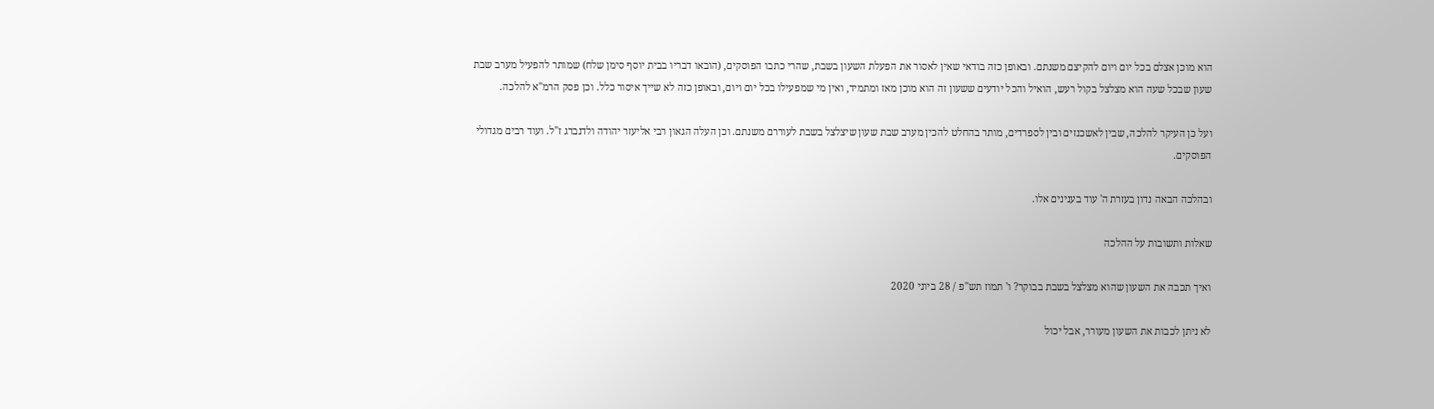הוא מוכן אצלם בכל יום ויום להקיצם משנתם. ובאופן כזה בודאי שאין לאסור את הפעלת השעון בשבת, שהרי כתבו הפוסקים, (הובאו דבריו בבית יוסף סימן שלח) שמותר להפעיל מערב שבת שעון שבכל שעה הוא מצלצל בקול רעש, הואיל והכל יודעים ששעון זה הוא מוכן מאז ומתמיד, ואין מי שמפעילו בכל יום ויום, ובאופן כזה לא שייך איסור כלל. וכן פסק הרמ"א להלכה.

ועל כן העיקר להלכה, שבין לאשכנזים ובין לספרדים, מותר בהחלט להכין מערב שבת שעון שיצלצל בשבת לעוררם משנתם. וכן העלה הגאון רבי אליעזר יהודה ולדנברג ז"ל. ועוד רבים מגדולי הפוסקים.

ובהלכה הבאה נדון בעזרת ה' עוד בענינים אלו.

שאלות ותשובות על ההלכה

ואיך תכבה את השעון שהוא מצלצל בשבת בבוקר? ו' תמוז תש"פ / 28 ביוני 2020

לא ניתן לכבות את השעון מעורר, אבל יכול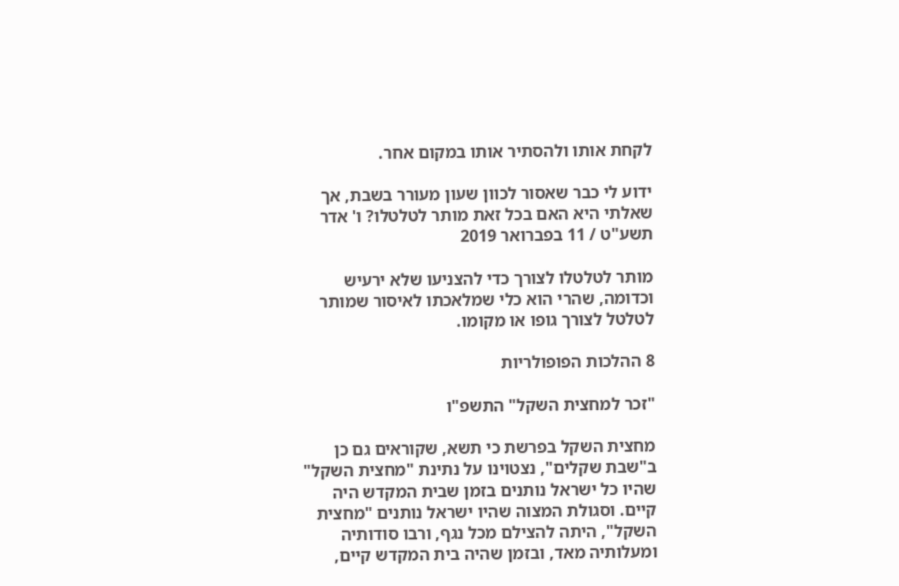לקחת אותו ולהסתיר אותו במקום אחר.

ידוע לי כבר שאסור לכוון שעון מעורר בשבת, אך שאלתי היא האם בכל זאת מותר לטלטלו? ו' אדר תשע"ט / 11 בפברואר 2019

מותר לטלטלו לצורך כדי להצניעו שלא ירעיש וכדומה, שהרי הוא כלי שמלאכתו לאיסור שמותר לטלטל לצורך גופו או מקומו.

8 ההלכות הפופולריות

"זכר למחצית השקל" התשפ"ו

מחצית השקל בפרשת כי תשא, שקוראים גם כן ב"שבת שקלים", נצטוינו על נתינת "מחצית השקל" שהיו כל ישראל נותנים בזמן שבית המקדש היה קיים. וסגולת המצוה שהיו ישראל נותנים "מחצית השקל", היתה להצילם מכל נגף, ורבו סודותיה ומעלותיה מאד, ובזמן שהיה בית המקדש קיים,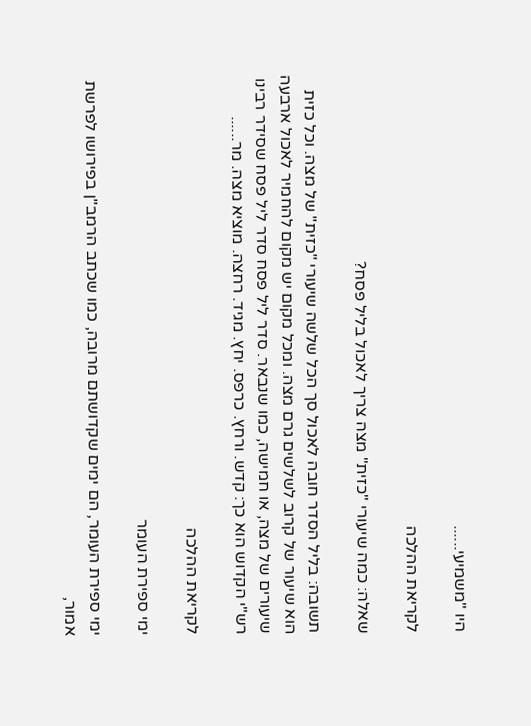היו "משמיעי......

לקריאת ההלכה

שאלה: כמה שיעורי "כזית" מצה צריך לאכול בליל פסח?

תשובה: בליל הסדר חובה לאכול סך הכל שלשה שיעורי "כזית" של מצה. וכל כזית הוא שיעור של קרוב לשלשים גרם מצה. ומכל מקום יש מקום להחמיר לאכול ארבעה שיעורים של מצה, או חמישה, כמו שנבאר. סדר ליל פסח סדר ליל פסח שסידר רבינו רש"י הקדוש הוא כך: קדש. ורחץ. כרפס. יחץ. מגיד. רחצה. מוציא מצה. מר......

לקריאת ההלכה

ימי ספירת העומר

ימי ספירת העומר, הם ימים שקדושתם מרובה, כמו שכתב הרמב"ן בפירושו לפרשת אמור,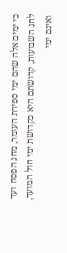כי ימים אלה שהם ימי ספירת העומר, מחג הפסח ועד לחג השבועות, קדושתם היא כקדושת ימי חול המועד, ואינם ימי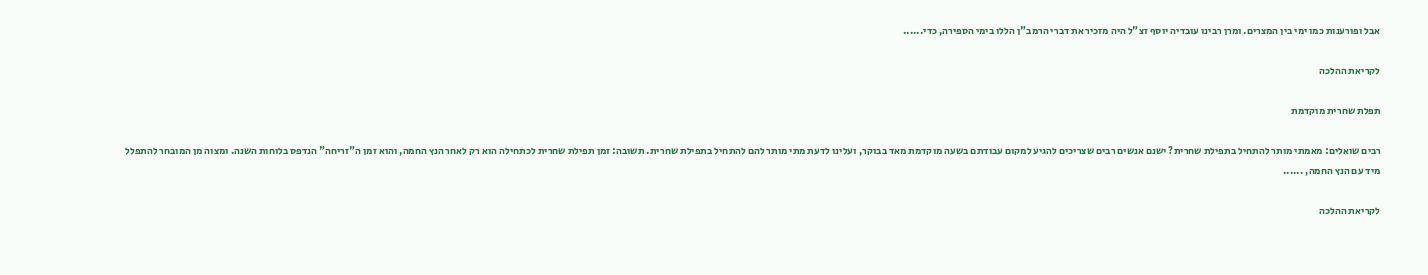אבל ופורענות כמו ימי בין המצרים. ומרן רבינו עובדיה יוסף זצ"ל היה מזכיר את דברי הרמב"ן הללו בימי הספירה, כדי......

לקריאת ההלכה

תפלת שחרית מוקדמת

רבים שואלים: מאמתי מותר להתחיל בתפילת שחרית? ישנם אנשים רבים שצריכים להגיע למקום עבודתם בשעה מוקדמת מאד בבוקר, ועלינו לדעת מתי מותר להם להתחיל בתפילת שחרית. תשובה: זמן תפילת שחרית לכתחילה הוא רק לאחר הנץ החמה, והוא זמן ה"זריחה" הנדפס בלוחות השנה. ומצוה מן המובחר להתפלל מיד עם הנץ החמה, ......

לקריאת ההלכה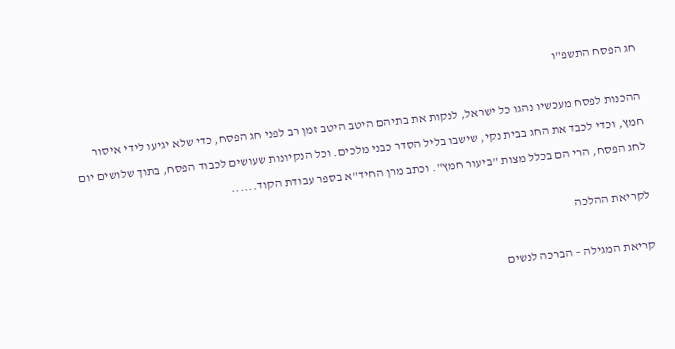חג הפסח התשפ"ו

ההכנות לפסח מעכשיו נהגו כל ישראל, לנקות את בתיהם היטב היטב זמן רב לפני חג הפסח, כדי שלא יגיעו לידי איסור חמץ, וכדי לכבד את החג בבית נקי, שישבו בליל הסדר כבני מלכים. וכל הנקיונות שעושים לכבוד הפסח, בתוך שלושים יום לחג הפסח, הרי הם בכלל מצות "ביעור חמץ". וכתב מרן החיד"א בספר עבודת הקוד......

לקריאת ההלכה

קריאת המגילה – הברכה לנשים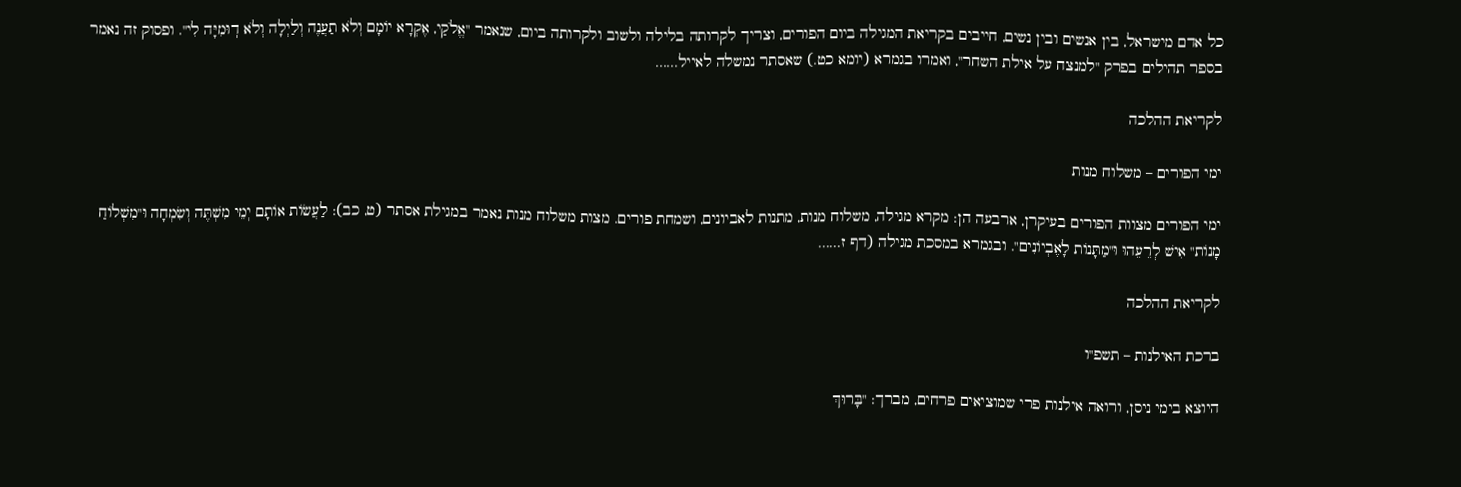כל אדם מישראל, בין אנשים ובין נשים, חייבים בקריאת המגילה ביום הפורים, וצריך לקרותה בלילה ולשוב ולקרותה ביום, שנאמר "אֱלֹקַי, אֶקְרָא יוֹמָם וְלֹא תַעֲנֶה וְלַיְלָה וְלֹא דֽוּמִיָּה לִי". ופסוק זה נאמר בספר תהילים בפרק "למנצח על אילת השחר", ואמרו בגמרא (יומא כט.) שאסתר נמשלה לאייל......

לקריאת ההלכה

ימי הפורים – משלוח מנות

ימי הפורים מצוות הפורים בעיקרן, ארבעה הן: מקרא מגילה, משלוח מנות, מתנות לאביונים, ושמחת פורים. מצות משלוח מנות נאמר במגילת אסתר (ט, כב): לַעֲשׂוֹת אוֹתָם יְמֵי מִשְׁתֶּה וְשִׂמְחָה וּ"מִשְׁלוֹחַ מָנוֹת" אִישׁ לְרֵעֵהוּ וּ"מַתָּנוֹת לָאֶבְיוֹנִים". ובגמרא במסכת מגילה (דף ז......

לקריאת ההלכה

ברכת האילנות – תשפ"ו

היוצא בימי ניסן, ורואה אילנות פרי שמוציאים פרחים, מברך: "בָּרוּךְ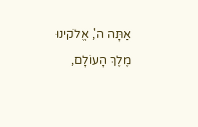אַתָּה ה', אֱלֹקינוּ מֶלֶךְ הָעוֹלָם,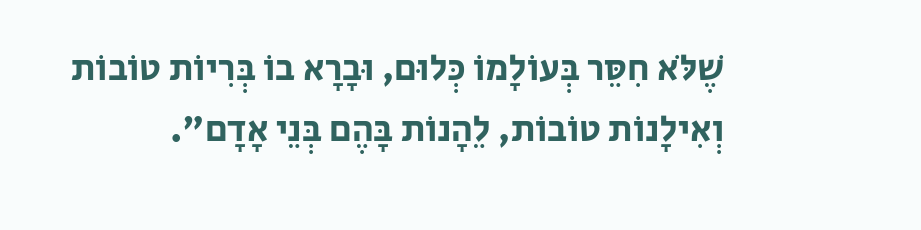שֶׁלֹּא חִסֵּר בְּעוֹלָמוֹ כְּלוּם, וּבָרָא בוֹ בְּרִיוֹת טוֹבוֹת וְאִילָנוֹת טוֹבוֹת, לֵהָנוֹת בָּהֶם בְּנֵי אָדָם".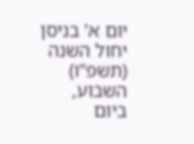יום א' בניסן יחול השנה (תשפ"ו) השבוע, ביום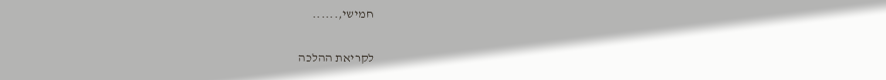חמישי,......

לקריאת ההלכה